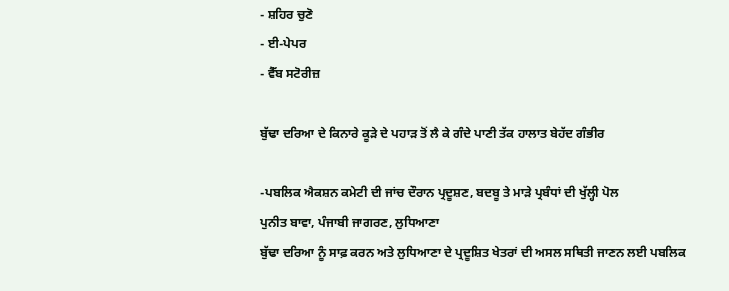- ਸ਼ਹਿਰ ਚੁਣੋ
- ਈ-ਪੇਪਰ
- ਵੈੱਬ ਸਟੋਰੀਜ਼

ਬੁੱਢਾ ਦਰਿਆ ਦੇ ਕਿਨਾਰੇ ਕੂੜੇ ਦੇ ਪਹਾੜ ਤੋਂ ਲੈ ਕੇ ਗੰਦੇ ਪਾਣੀ ਤੱਕ ਹਾਲਾਤ ਬੇਹੱਦ ਗੰਭੀਰ

-ਪਬਲਿਕ ਐਕਸ਼ਨ ਕਮੇਟੀ ਦੀ ਜਾਂਚ ਦੌਰਾਨ ਪ੍ਰਦੂਸ਼ਣ, ਬਦਬੂ ਤੇ ਮਾੜੇ ਪ੍ਰਬੰਧਾਂ ਦੀ ਖੁੱਲ੍ਹੀ ਪੋਲ
ਪੁਨੀਤ ਬਾਵਾ, ਪੰਜਾਬੀ ਜਾਗਰਣ, ਲੁਧਿਆਣਾ
ਬੁੱਢਾ ਦਰਿਆ ਨੂੰ ਸਾਫ਼ ਕਰਨ ਅਤੇ ਲੁਧਿਆਣਾ ਦੇ ਪ੍ਰਦੂਸ਼ਿਤ ਖੇਤਰਾਂ ਦੀ ਅਸਲ ਸਥਿਤੀ ਜਾਣਨ ਲਈ ਪਬਲਿਕ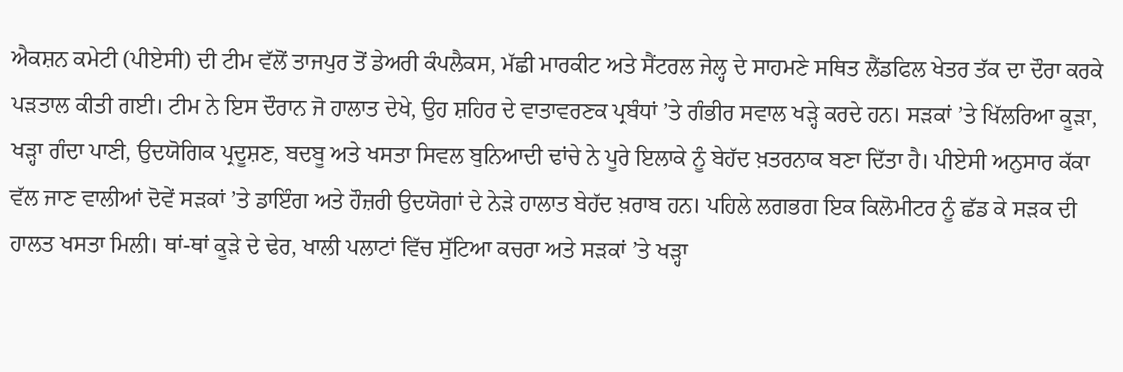ਐਕਸ਼ਨ ਕਮੇਟੀ (ਪੀਏਸੀ) ਦੀ ਟੀਮ ਵੱਲੋਂ ਤਾਜਪੁਰ ਤੋਂ ਡੇਅਰੀ ਕੰਪਲੈਕਸ, ਮੱਛੀ ਮਾਰਕੀਟ ਅਤੇ ਸੈਂਟਰਲ ਜੇਲ੍ਹ ਦੇ ਸਾਹਮਣੇ ਸਥਿਤ ਲੈਂਡਫਿਲ ਖੇਤਰ ਤੱਕ ਦਾ ਦੌਰਾ ਕਰਕੇ ਪੜਤਾਲ ਕੀਤੀ ਗਈ। ਟੀਮ ਨੇ ਇਸ ਦੌਰਾਨ ਜੋ ਹਾਲਾਤ ਦੇਖੇ, ਉਹ ਸ਼ਹਿਰ ਦੇ ਵਾਤਾਵਰਣਕ ਪ੍ਰਬੰਧਾਂ ’ਤੇ ਗੰਭੀਰ ਸਵਾਲ ਖੜ੍ਹੇ ਕਰਦੇ ਹਨ। ਸੜਕਾਂ ’ਤੇ ਖਿੱਲਰਿਆ ਕੂੜਾ, ਖੜ੍ਹਾ ਗੰਦਾ ਪਾਣੀ, ਉਦਯੋਗਿਕ ਪ੍ਰਦੂਸ਼ਣ, ਬਦਬੂ ਅਤੇ ਖਸਤਾ ਸਿਵਲ ਬੁਨਿਆਦੀ ਢਾਂਚੇ ਨੇ ਪੂਰੇ ਇਲਾਕੇ ਨੂੰ ਬੇਹੱਦ ਖ਼ਤਰਨਾਕ ਬਣਾ ਦਿੱਤਾ ਹੈ। ਪੀਏਸੀ ਅਨੁਸਾਰ ਕੱਕਾ ਵੱਲ ਜਾਣ ਵਾਲੀਆਂ ਦੋਵੇਂ ਸੜਕਾਂ ’ਤੇ ਡਾਇੰਗ ਅਤੇ ਹੌਜ਼ਰੀ ਉਦਯੋਗਾਂ ਦੇ ਨੇੜੇ ਹਾਲਾਤ ਬੇਹੱਦ ਖ਼ਰਾਬ ਹਨ। ਪਹਿਲੇ ਲਗਭਗ ਇਕ ਕਿਲੋਮੀਟਰ ਨੂੰ ਛੱਡ ਕੇ ਸੜਕ ਦੀ ਹਾਲਤ ਖਸਤਾ ਮਿਲੀ। ਥਾਂ-ਥਾਂ ਕੂੜੇ ਦੇ ਢੇਰ, ਖਾਲੀ ਪਲਾਟਾਂ ਵਿੱਚ ਸੁੱਟਿਆ ਕਚਰਾ ਅਤੇ ਸੜਕਾਂ ’ਤੇ ਖੜ੍ਹਾ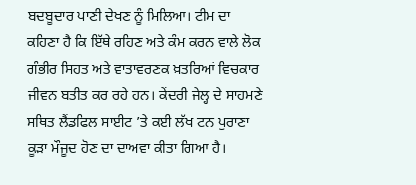ਬਦਬੂਦਾਰ ਪਾਣੀ ਦੇਖਣ ਨੂੰ ਮਿਲਿਆ। ਟੀਮ ਦਾ ਕਹਿਣਾ ਹੈ ਕਿ ਇੱਥੇ ਰਹਿਣ ਅਤੇ ਕੰਮ ਕਰਨ ਵਾਲੇ ਲੋਕ ਗੰਭੀਰ ਸਿਹਤ ਅਤੇ ਵਾਤਾਵਰਣਕ ਖ਼ਤਰਿਆਂ ਵਿਚਕਾਰ ਜੀਵਨ ਬਤੀਤ ਕਰ ਰਹੇ ਹਨ। ਕੇਂਦਰੀ ਜੇਲ੍ਹ ਦੇ ਸਾਹਮਣੇ ਸਥਿਤ ਲੈਂਡਫਿਲ ਸਾਈਟ ’ਤੇ ਕਈ ਲੱਖ ਟਨ ਪੁਰਾਣਾ ਕੂੜਾ ਮੌਜੂਦ ਹੋਣ ਦਾ ਦਾਅਵਾ ਕੀਤਾ ਗਿਆ ਹੈ।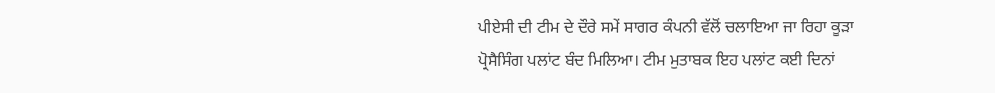ਪੀਏਸੀ ਦੀ ਟੀਮ ਦੇ ਦੌਰੇ ਸਮੇਂ ਸਾਗਰ ਕੰਪਨੀ ਵੱਲੋਂ ਚਲਾਇਆ ਜਾ ਰਿਹਾ ਕੂੜਾ ਪ੍ਰੋਸੈਸਿੰਗ ਪਲਾਂਟ ਬੰਦ ਮਿਲਿਆ। ਟੀਮ ਮੁਤਾਬਕ ਇਹ ਪਲਾਂਟ ਕਈ ਦਿਨਾਂ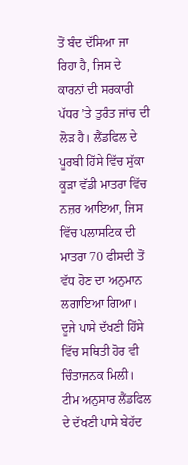ਤੋਂ ਬੰਦ ਦੱਸਿਆ ਜਾ ਰਿਹਾ ਹੈ, ਜਿਸ ਦੇ ਕਾਰਨਾਂ ਦੀ ਸਰਕਾਰੀ ਪੱਧਰ ’ਤੇ ਤੁਰੰਤ ਜਾਂਚ ਦੀ ਲੋੜ ਹੈ। ਲੈਂਡਫਿਲ ਦੇ ਪੂਰਬੀ ਹਿੱਸੇ ਵਿੱਚ ਸੁੱਕਾ ਕੂੜਾ ਵੱਡੀ ਮਾਤਰਾ ਵਿੱਚ ਨਜ਼ਰ ਆਇਆ, ਜਿਸ ਵਿੱਚ ਪਲਾਸਟਿਕ ਦੀ ਮਾਤਰਾ 70 ਫੀਸਦੀ ਤੋਂ ਵੱਧ ਹੋਣ ਦਾ ਅਨੁਮਾਨ ਲਗਾਇਆ ਗਿਆ। ਦੂਜੇ ਪਾਸੇ ਦੱਖਣੀ ਹਿੱਸੇ ਵਿੱਚ ਸਥਿਤੀ ਹੋਰ ਵੀ ਚਿੰਤਾਜਨਕ ਮਿਲੀ। ਟੀਮ ਅਨੁਸਾਰ ਲੈਂਡਫਿਲ ਦੇ ਦੱਖਣੀ ਪਾਸੇ ਬੇਹੱਦ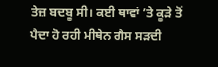ਤੇਜ਼ ਬਦਬੂ ਸੀ। ਕਈ ਥਾਵਾਂ ’ਤੇ ਕੂੜੇ ਤੋਂ ਪੈਦਾ ਹੋ ਰਹੀ ਮੀਥੇਨ ਗੈਸ ਸੜਦੀ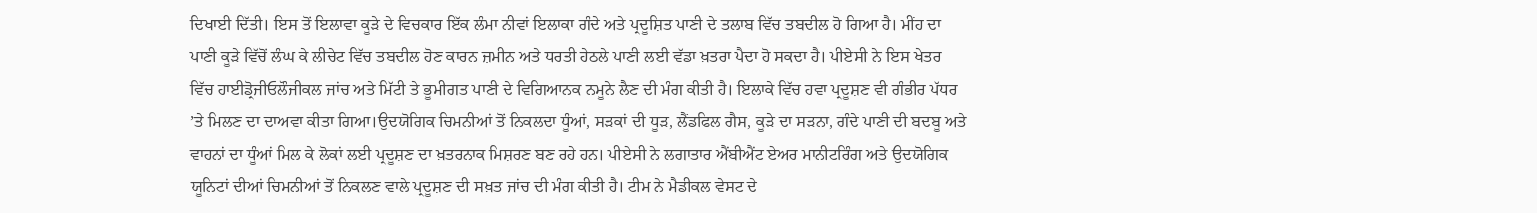ਦਿਖਾਈ ਦਿੱਤੀ। ਇਸ ਤੋਂ ਇਲਾਵਾ ਕੂੜੇ ਦੇ ਵਿਚਕਾਰ ਇੱਕ ਲੰਮਾ ਨੀਵਾਂ ਇਲਾਕਾ ਗੰਦੇ ਅਤੇ ਪ੍ਰਦੂਸ਼ਿਤ ਪਾਣੀ ਦੇ ਤਲਾਬ ਵਿੱਚ ਤਬਦੀਲ ਹੋ ਗਿਆ ਹੈ। ਮੀਂਹ ਦਾ ਪਾਣੀ ਕੂੜੇ ਵਿੱਚੋਂ ਲੰਘ ਕੇ ਲੀਚੇਟ ਵਿੱਚ ਤਬਦੀਲ ਹੋਣ ਕਾਰਨ ਜ਼ਮੀਨ ਅਤੇ ਧਰਤੀ ਹੇਠਲੇ ਪਾਣੀ ਲਈ ਵੱਡਾ ਖ਼ਤਰਾ ਪੈਦਾ ਹੋ ਸਕਦਾ ਹੈ। ਪੀਏਸੀ ਨੇ ਇਸ ਖੇਤਰ ਵਿੱਚ ਹਾਈਡ੍ਰੋਜੀਓਲੌਜੀਕਲ ਜਾਂਚ ਅਤੇ ਮਿੱਟੀ ਤੇ ਭੂਮੀਗਤ ਪਾਣੀ ਦੇ ਵਿਗਿਆਨਕ ਨਮੂਨੇ ਲੈਣ ਦੀ ਮੰਗ ਕੀਤੀ ਹੈ। ਇਲਾਕੇ ਵਿੱਚ ਹਵਾ ਪ੍ਰਦੂਸ਼ਣ ਵੀ ਗੰਭੀਰ ਪੱਧਰ ’ਤੇ ਮਿਲਣ ਦਾ ਦਾਅਵਾ ਕੀਤਾ ਗਿਆ।ਉਦਯੋਗਿਕ ਚਿਮਨੀਆਂ ਤੋਂ ਨਿਕਲਦਾ ਧੂੰਆਂ, ਸੜਕਾਂ ਦੀ ਧੂੜ, ਲੈਂਡਫਿਲ ਗੈਸ, ਕੂੜੇ ਦਾ ਸੜਨਾ, ਗੰਦੇ ਪਾਣੀ ਦੀ ਬਦਬੂ ਅਤੇ ਵਾਹਨਾਂ ਦਾ ਧੂੰਆਂ ਮਿਲ ਕੇ ਲੋਕਾਂ ਲਈ ਪ੍ਰਦੂਸ਼ਣ ਦਾ ਖ਼ਤਰਨਾਕ ਮਿਸ਼ਰਣ ਬਣ ਰਹੇ ਹਨ। ਪੀਏਸੀ ਨੇ ਲਗਾਤਾਰ ਐਂਬੀਐਂਟ ਏਅਰ ਮਾਨੀਟਰਿੰਗ ਅਤੇ ਉਦਯੋਗਿਕ ਯੂਨਿਟਾਂ ਦੀਆਂ ਚਿਮਨੀਆਂ ਤੋਂ ਨਿਕਲਣ ਵਾਲੇ ਪ੍ਰਦੂਸ਼ਣ ਦੀ ਸਖ਼ਤ ਜਾਂਚ ਦੀ ਮੰਗ ਕੀਤੀ ਹੈ। ਟੀਮ ਨੇ ਮੈਡੀਕਲ ਵੇਸਟ ਦੇ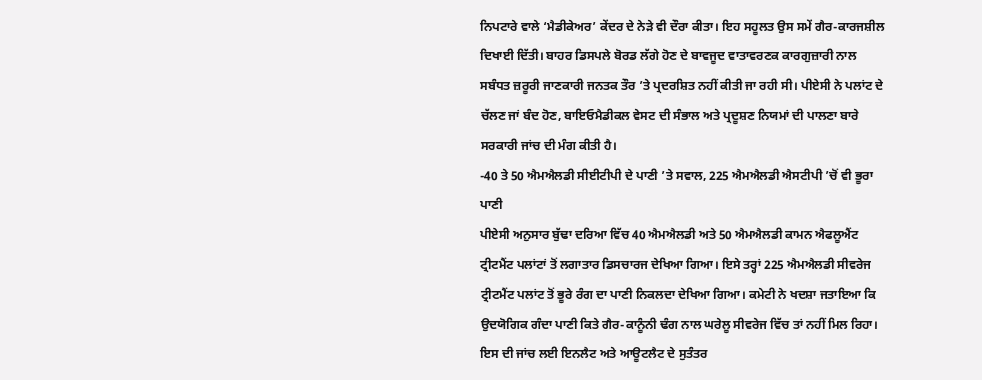ਨਿਪਟਾਰੇ ਵਾਲੇ ‘ਮੈਡੀਕੇਅਰ’ ਕੇਂਦਰ ਦੇ ਨੇੜੇ ਵੀ ਦੌਰਾ ਕੀਤਾ। ਇਹ ਸਹੂਲਤ ਉਸ ਸਮੇਂ ਗੈਰ-ਕਾਰਜਸ਼ੀਲ ਦਿਖਾਈ ਦਿੱਤੀ। ਬਾਹਰ ਡਿਸਪਲੇ ਬੋਰਡ ਲੱਗੇ ਹੋਣ ਦੇ ਬਾਵਜੂਦ ਵਾਤਾਵਰਣਕ ਕਾਰਗੁਜ਼ਾਰੀ ਨਾਲ ਸਬੰਧਤ ਜ਼ਰੂਰੀ ਜਾਣਕਾਰੀ ਜਨਤਕ ਤੌਰ ’ਤੇ ਪ੍ਰਦਰਸ਼ਿਤ ਨਹੀਂ ਕੀਤੀ ਜਾ ਰਹੀ ਸੀ। ਪੀਏਸੀ ਨੇ ਪਲਾਂਟ ਦੇ ਚੱਲਣ ਜਾਂ ਬੰਦ ਹੋਣ, ਬਾਇਓਮੈਡੀਕਲ ਵੇਸਟ ਦੀ ਸੰਭਾਲ ਅਤੇ ਪ੍ਰਦੂਸ਼ਣ ਨਿਯਮਾਂ ਦੀ ਪਾਲਣਾ ਬਾਰੇ ਸਰਕਾਰੀ ਜਾਂਚ ਦੀ ਮੰਗ ਕੀਤੀ ਹੈ।
-40 ਤੇ 50 ਐਮਐਲਡੀ ਸੀਈਟੀਪੀ ਦੇ ਪਾਣੀ ’ਤੇ ਸਵਾਲ, 225 ਐਮਐਲਡੀ ਐਸਟੀਪੀ ’ਚੋਂ ਵੀ ਭੂਰਾ ਪਾਣੀ
ਪੀਏਸੀ ਅਨੁਸਾਰ ਬੁੱਢਾ ਦਰਿਆ ਵਿੱਚ 40 ਐਮਐਲਡੀ ਅਤੇ 50 ਐਮਐਲਡੀ ਕਾਮਨ ਐਫਲੂਐਂਟ ਟ੍ਰੀਟਮੈਂਟ ਪਲਾਂਟਾਂ ਤੋਂ ਲਗਾਤਾਰ ਡਿਸਚਾਰਜ ਦੇਖਿਆ ਗਿਆ। ਇਸੇ ਤਰ੍ਹਾਂ 225 ਐਮਐਲਡੀ ਸੀਵਰੇਜ ਟ੍ਰੀਟਮੈਂਟ ਪਲਾਂਟ ਤੋਂ ਭੂਰੇ ਰੰਗ ਦਾ ਪਾਣੀ ਨਿਕਲਦਾ ਦੇਖਿਆ ਗਿਆ। ਕਮੇਟੀ ਨੇ ਖਦਸ਼ਾ ਜਤਾਇਆ ਕਿ ਉਦਯੋਗਿਕ ਗੰਦਾ ਪਾਣੀ ਕਿਤੇ ਗੈਰ-ਕਾਨੂੰਨੀ ਢੰਗ ਨਾਲ ਘਰੇਲੂ ਸੀਵਰੇਜ ਵਿੱਚ ਤਾਂ ਨਹੀਂ ਮਿਲ ਰਿਹਾ। ਇਸ ਦੀ ਜਾਂਚ ਲਈ ਇਨਲੈਟ ਅਤੇ ਆਊਟਲੈਟ ਦੇ ਸੁਤੰਤਰ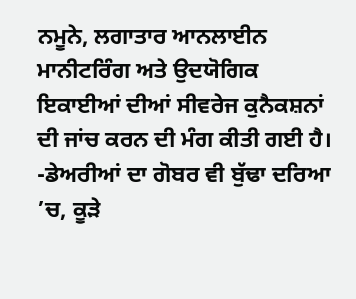ਨਮੂਨੇ, ਲਗਾਤਾਰ ਆਨਲਾਈਨ ਮਾਨੀਟਰਿੰਗ ਅਤੇ ਉਦਯੋਗਿਕ ਇਕਾਈਆਂ ਦੀਆਂ ਸੀਵਰੇਜ ਕੁਨੈਕਸ਼ਨਾਂ ਦੀ ਜਾਂਚ ਕਰਨ ਦੀ ਮੰਗ ਕੀਤੀ ਗਈ ਹੈ।
-ਡੇਅਰੀਆਂ ਦਾ ਗੋਬਰ ਵੀ ਬੁੱਢਾ ਦਰਿਆ ’ਚ, ਕੂੜੇ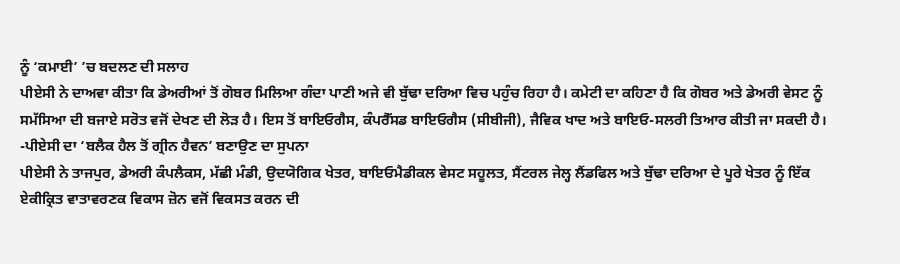ਨੂੰ ‘ਕਮਾਈ’ ’ਚ ਬਦਲਣ ਦੀ ਸਲਾਹ
ਪੀਏਸੀ ਨੇ ਦਾਅਵਾ ਕੀਤਾ ਕਿ ਡੇਅਰੀਆਂ ਤੋਂ ਗੋਬਰ ਮਿਲਿਆ ਗੰਦਾ ਪਾਣੀ ਅਜੇ ਵੀ ਬੁੱਢਾ ਦਰਿਆ ਵਿਚ ਪਹੁੰਚ ਰਿਹਾ ਹੈ। ਕਮੇਟੀ ਦਾ ਕਹਿਣਾ ਹੈ ਕਿ ਗੋਬਰ ਅਤੇ ਡੇਅਰੀ ਵੇਸਟ ਨੂੰ ਸਮੱਸਿਆ ਦੀ ਬਜਾਏ ਸਰੋਤ ਵਜੋਂ ਦੇਖਣ ਦੀ ਲੋੜ ਹੈ। ਇਸ ਤੋਂ ਬਾਇਓਗੈਸ, ਕੰਪਰੈੱਸਡ ਬਾਇਓਗੈਸ (ਸੀਬੀਜੀ), ਜੈਵਿਕ ਖਾਦ ਅਤੇ ਬਾਇਓ-ਸਲਰੀ ਤਿਆਰ ਕੀਤੀ ਜਾ ਸਕਦੀ ਹੈ।
-ਪੀਏਸੀ ਦਾ ‘ਬਲੈਕ ਹੈਲ ਤੋਂ ਗ੍ਰੀਨ ਹੈਵਨ’ ਬਣਾਉਣ ਦਾ ਸੁਪਨਾ
ਪੀਏਸੀ ਨੇ ਤਾਜਪੁਰ, ਡੇਅਰੀ ਕੰਪਲੈਕਸ, ਮੱਛੀ ਮੰਡੀ, ਉਦਯੋਗਿਕ ਖੇਤਰ, ਬਾਇਓਮੈਡੀਕਲ ਵੇਸਟ ਸਹੂਲਤ, ਸੈਂਟਰਲ ਜੇਲ੍ਹ ਲੈਂਡਫਿਲ ਅਤੇ ਬੁੱਢਾ ਦਰਿਆ ਦੇ ਪੂਰੇ ਖੇਤਰ ਨੂੰ ਇੱਕ ਏਕੀਕ੍ਰਿਤ ਵਾਤਾਵਰਣਕ ਵਿਕਾਸ ਜ਼ੋਨ ਵਜੋਂ ਵਿਕਸਤ ਕਰਨ ਦੀ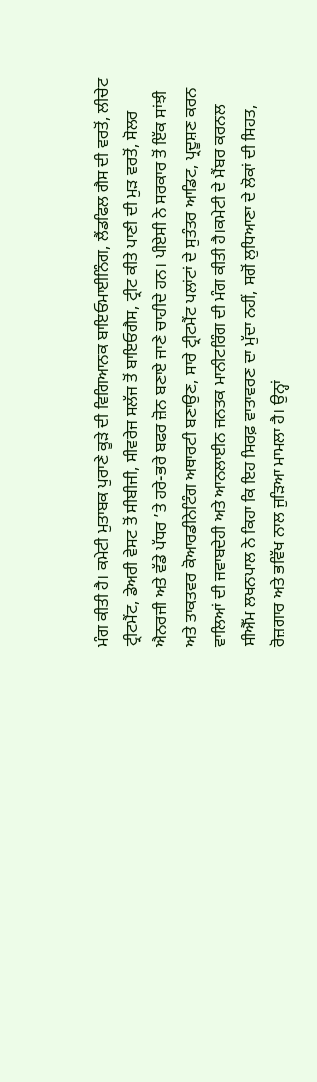ਮੰਗ ਕੀਤੀ ਹੈ। ਕਮੇਟੀ ਮੁਤਾਬਕ ਪੁਰਾਣੇ ਕੂੜੇ ਦੀ ਵਿਗਿਆਨਕ ਬਾਇਓਮਾਈਨਿੰਗ, ਲੈਂਡਫਿਲ ਗੈਸ ਦੀ ਵਰਤੋਂ, ਲੀਚੇਟ ਟ੍ਰੀਟਮੈਂਟ, ਡੇਅਰੀ ਵੇਸਟ ਤੋਂ ਸੀਬੀਜੀ, ਸੀਵਰੇਜ ਸਲੱਜ ਤੋਂ ਬਾਇਓਗੈਸ, ਟ੍ਰੀਟ ਕੀਤੇ ਪਾਣੀ ਦੀ ਮੁੜ ਵਰਤੋਂ, ਸੋਲਰ ਐਨਰਜੀ ਅਤੇ ਵੱਡੇ ਪੱਧਰ ’ਤੇ ਹਰੇ-ਭਰੇ ਬਫਰ ਜ਼ੋਨ ਬਣਾਏ ਜਾਣੇ ਚਾਹੀਦੇ ਹਨ। ਪੀਏਸੀ ਨੇ ਸਰਕਾਰ ਤੋਂ ਇੱਕ ਸਾਂਝੀ ਅਤੇ ਤਾਕਤਵਰ ਕੋਆਰਡੀਨੇਟਿੰਗ ਅਥਾਰਟੀ ਬਣਾਉਣ, ਸਾਰੇ ਟ੍ਰੀਟਮੈਂਟ ਪਲਾਂਟਾਂ ਦੇ ਸੁਤੰਤਰ ਆਡਿਟ, ਪ੍ਰਦੂਸ਼ਣ ਕਰਨ ਵਾਲਿਆਂ ਦੀ ਜਵਾਬਦੇਹੀ ਅਤੇ ਆਨਲਾਈਨ ਜਨਤਕ ਮਾਨੀਟਰਿੰਗ ਦੀ ਮੰਗ ਕੀਤੀ ਹੈ।ਕਮੇਟੀ ਦੇ ਮੈਂਬਰ ਕਰਨਲ ਸੀਐੱਮ ਲਖਨਪਾਲ ਨੇ ਕਿਹਾ ਕਿ ਇਹ ਸਿਰਫ਼ ਵਾਤਾਵਰਣ ਦਾ ਮੁੱਦਾ ਨਹੀਂ, ਸਗੋਂ ਲੁਧਿਆਣਾ ਦੇ ਲੋਕਾਂ ਦੀ ਸਿਹਤ, ਰੋਜ਼ਗਾਰ ਅਤੇ ਭਵਿੱਖ ਨਾਲ ਜੁੜਿਆ ਮਾਮਲਾ ਹੈ। ਉਨ੍ਹਾਂ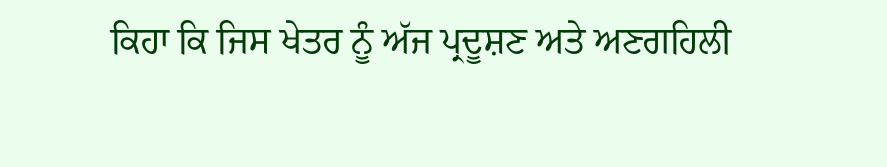ਕਿਹਾ ਕਿ ਜਿਸ ਖੇਤਰ ਨੂੰ ਅੱਜ ਪ੍ਰਦੂਸ਼ਣ ਅਤੇ ਅਣਗਹਿਲੀ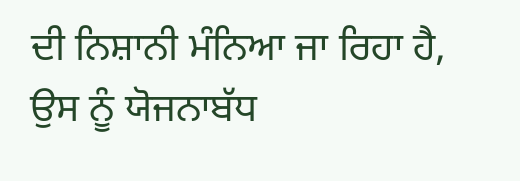ਦੀ ਨਿਸ਼ਾਨੀ ਮੰਨਿਆ ਜਾ ਰਿਹਾ ਹੈ, ਉਸ ਨੂੰ ਯੋਜਨਾਬੱਧ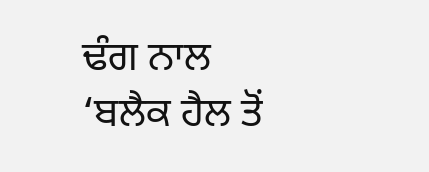ਢੰਗ ਨਾਲ ‘ਬਲੈਕ ਹੈਲ ਤੋਂ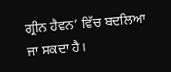ਗ੍ਰੀਨ ਹੈਵਨ’ ਵਿੱਚ ਬਦਲਿਆ ਜਾ ਸਕਦਾ ਹੈ।